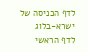לדף הכניסה של ישרא-בלוג
לדף הראשי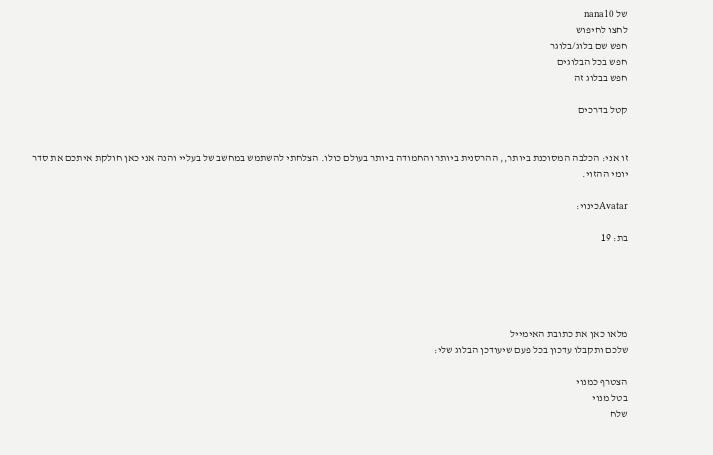של nana10
לחצו לחיפוש
חפש שם בלוג/בלוגר
חפש בכל הבלוגים
חפש בבלוג זה

קטל בדרכים


זו אני: הכלבה המסוכנת ביותר,, ההרסנית ביותר והחמודה ביותר בעולם כולו. הצלחתי להשתמש במחשב של בעליי והנה אני כאן חולקת איתכם את סדר יומי ההזוי.

Avatarכינוי:

בת: 19





מלאו כאן את כתובת האימייל
שלכם ותקבלו עדכון בכל פעם שיעודכן הבלוג שלי:

הצטרף כמנוי
בטל מנוי
שלח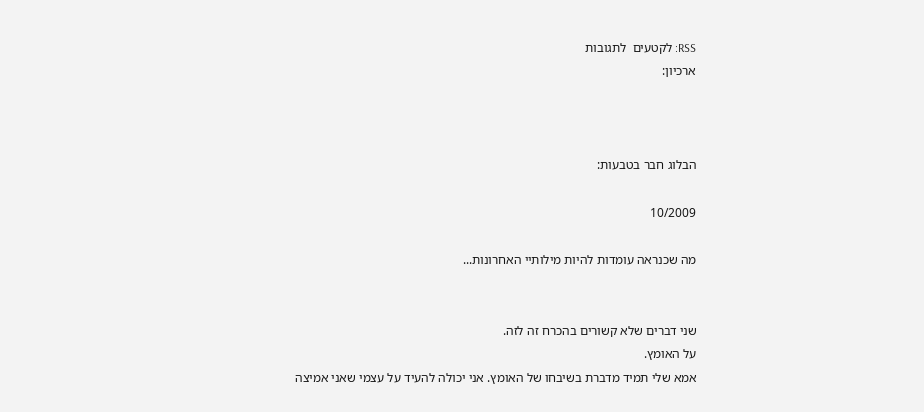RSS: לקטעים  לתגובות
ארכיון:



הבלוג חבר בטבעות:

10/2009

מה שכנראה עומדות להיות מילותיי האחרונות...


שני דברים שלא קשורים בהכרח זה לזה.
על האומץ.
אמא שלי תמיד מדברת בשיבחו של האומץ. אני יכולה להעיד על עצמי שאני אמיצה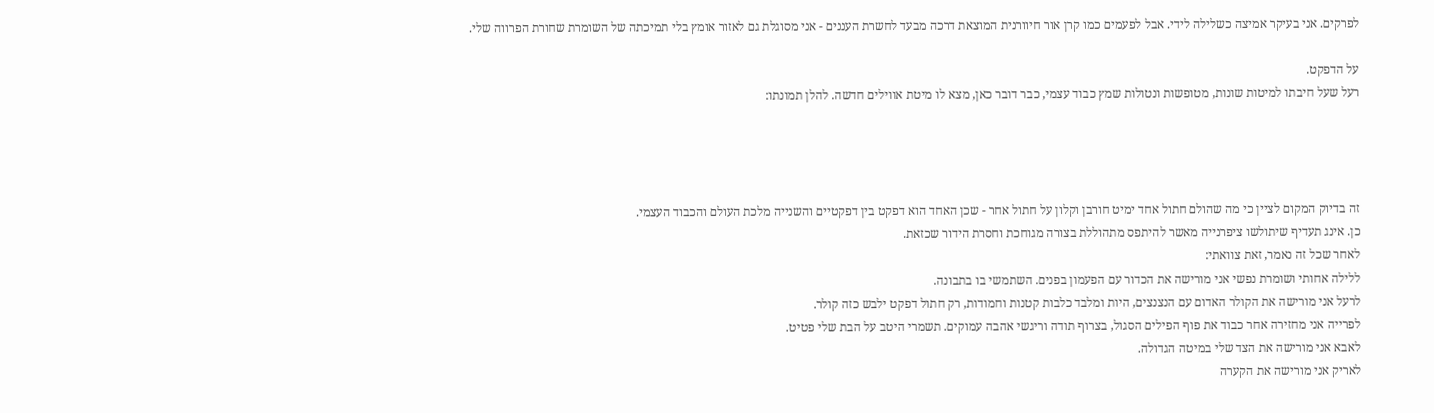לפרקים. אני בעיקר אמיצה כשלילה לידי. אבל לפעמים כמו קרן אור חיוורנית המוצאת דרכה מבעד לחשרת העננים - אני מסוגלת גם לאזור אומץ בלי תמיכתה של השומרת שחורת הפרווה שלי.

על הדפקט.
רעל שעל חיבתו למיטות שונות, מטופשות ונטולות שמץ כבוד עצמי, כבר דובר כאן, מצא לו מיטת אווילים חדשה. להלן תמונתו:




זה בדיוק המקום לציין כי מה שהולם חתול אחד ימיט חורבן וקלון על חתול אחר - שכן האחד הוא דפקט בין דפקטיים והשנייה מלכת העולם והכבוד העצמי.
כן. אינג תעדיף שיתולשו ציפרנייה מאשר להיתפס מתהוללת בצורה מגוחכת וחסרת הידור שכזאת.
לאחר שכל זה נאמר, זאת צוואתי:
ללילה אחותי ושומרת נפשי אני מורישה את הכדור עם הפעמון בפנים. השתמשי בו בתבונה.
לרעל אני מורישה את הקולר האדום עם הנצנצים, היות ומלבד כלבות קטנות וחמודות, רק חתול דפקט ילבש כזה קולר.
לפרייה אני מחזירה אחר כבוד את פוף הפילים הסגול, בצרוף תודה וריגשי אהבה עמוקים. תשמרי היטב על הבת שלי פטיט.
לאבא אני מורישה את הצד שלי במיטה הגדולה.
לאריק אני מורישה את הקערה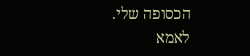הכסופה שלי.
לאמא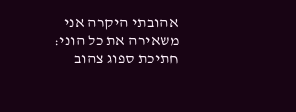אהובתי היקרה אני משאירה את כל הוני: חתיכת ספוג צהוב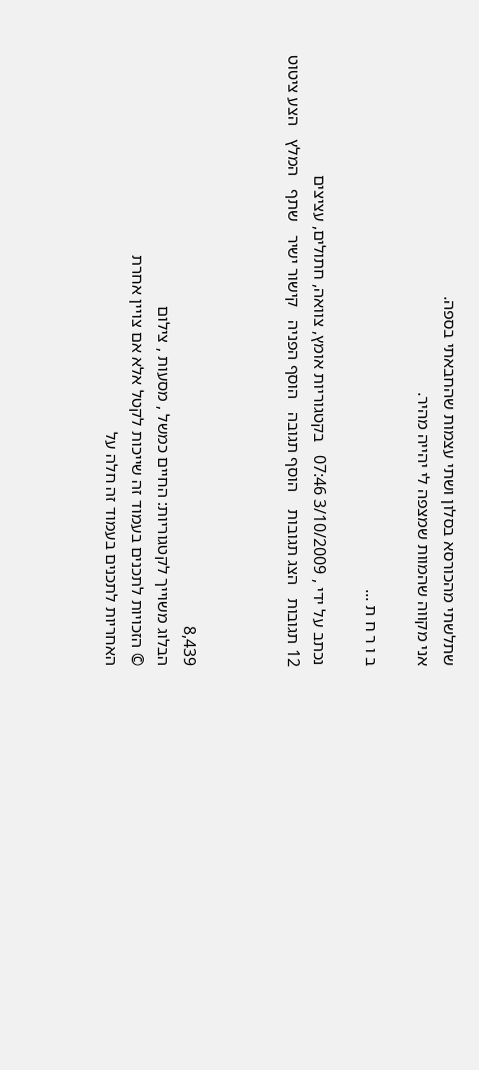שתלשתי מהכורסא בסלון ושתי עצמות שהחבאתי בספה.
אני מקווה שהמוות שמצפה לי יהייה מהיר.

ב ו ר ח ת ...

נכתב על ידי , 3/10/2009 07:46   בקטגוריות אומץ, צוואה, חתולים, עציצים
12 תגובות   הצג תגובות    הוסף תגובה   הוסף הפניה   קישור ישיר   שתף   המלץ   הצע ציטוט



8,439
הבלוג משוייך לקטגוריות: החיים כמשל , מסעות , צילום
© הזכויות לתכנים בעמוד זה שייכות לקטל אלא אם צויין אחרת
האחריות לתכנים בעמוד זה חלה על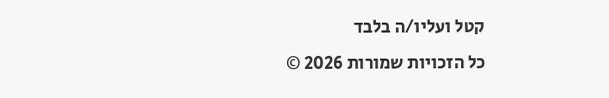קטל ועליו/ה בלבד
כל הזכויות שמורות 2026 ©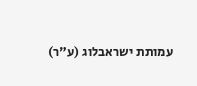עמותת ישראבלוג (ע"ר)